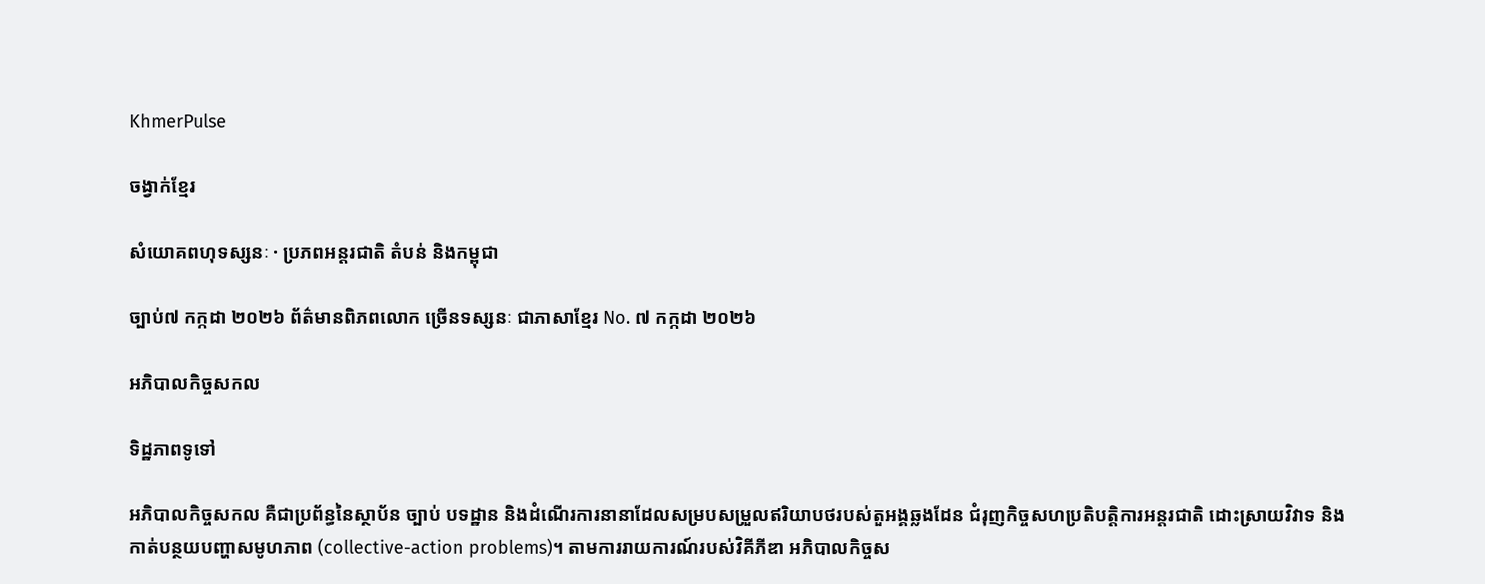KhmerPulse

ចង្វាក់ខ្មែរ

សំយោគពហុទស្សនៈ · ប្រភពអន្តរជាតិ តំបន់ និងកម្ពុជា

ច្បាប់៧ កក្កដា ២០២៦ ព័ត៌មានពិភពលោក ច្រើនទស្សនៈ ជាភាសាខ្មែរ No. ៧ កក្កដា ២០២៦

អភិបាលកិច្ចសកល

ទិដ្ឋភាពទូទៅ

អភិបាលកិច្ចសកល គឺជាប្រព័ន្ធនៃស្ថាប័ន ច្បាប់ បទដ្ឋាន និងដំណើរការនានាដែលសម្របសម្រួលឥរិយាបថរបស់តួអង្គឆ្លងដែន ជំរុញកិច្ចសហប្រតិបត្តិការអន្តរជាតិ ដោះស្រាយវិវាទ និងកាត់បន្ថយបញ្ហាសមូហភាព (collective-action problems)។ តាមការរាយការណ៍របស់វិគីភីឌា អភិបាលកិច្ចស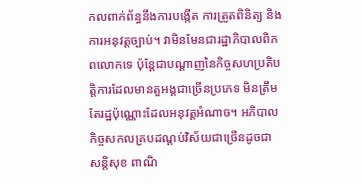កលពាក់ព័ន្ធនឹងការបង្កើត ការត្រួតពិនិត្យ និងការអនុវត្តច្បាប់។ វាមិនមែនជារដ្ឋាភិបាលពិភពលោកទេ ប៉ុន្តែជាបណ្តាញនៃកិច្ចសហប្រតិបត្តិការដែលមានតួអង្គជាច្រើនប្រភេទ មិនត្រឹមតែរដ្ឋប៉ុណ្ណោះដែលអនុវត្តអំណាច។ អភិបាលកិច្ចសកលគ្របដណ្តប់វិស័យជាច្រើនដូចជា សន្តិសុខ ពាណិ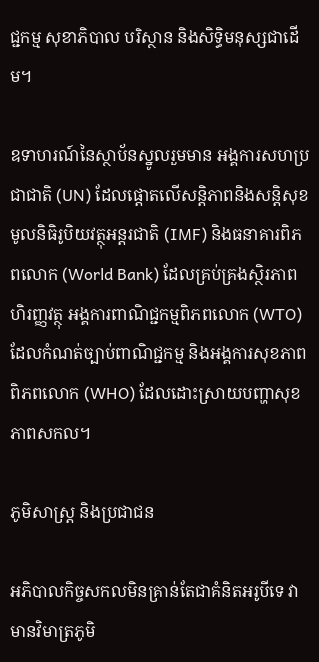ជ្ជកម្ម សុខាភិបាល បរិស្ថាន និងសិទ្ធិមនុស្សជាដើម។

ឧទាហរណ៍នៃស្ថាប័នស្នូលរួមមាន អង្គការសហប្រជាជាតិ (UN) ដែលផ្តោតលើសន្តិភាពនិងសន្តិសុខ មូលនិធិរូបិយវត្ថុអន្តរជាតិ (IMF) និងធនាគារពិភពលោក (World Bank) ដែលគ្រប់គ្រងស្ថិរភាពហិរញ្ញវត្ថុ អង្គការពាណិជ្ជកម្មពិភពលោក (WTO) ដែលកំណត់ច្បាប់ពាណិជ្ជកម្ម និងអង្គការសុខភាពពិភពលោក (WHO) ដែលដោះស្រាយបញ្ហាសុខភាពសកល។

ភូមិសាស្ត្រ និងប្រជាជន

អភិបាលកិច្ចសកលមិនគ្រាន់តែជាគំនិតអរូបីទេ វាមានវិមាត្រភូមិ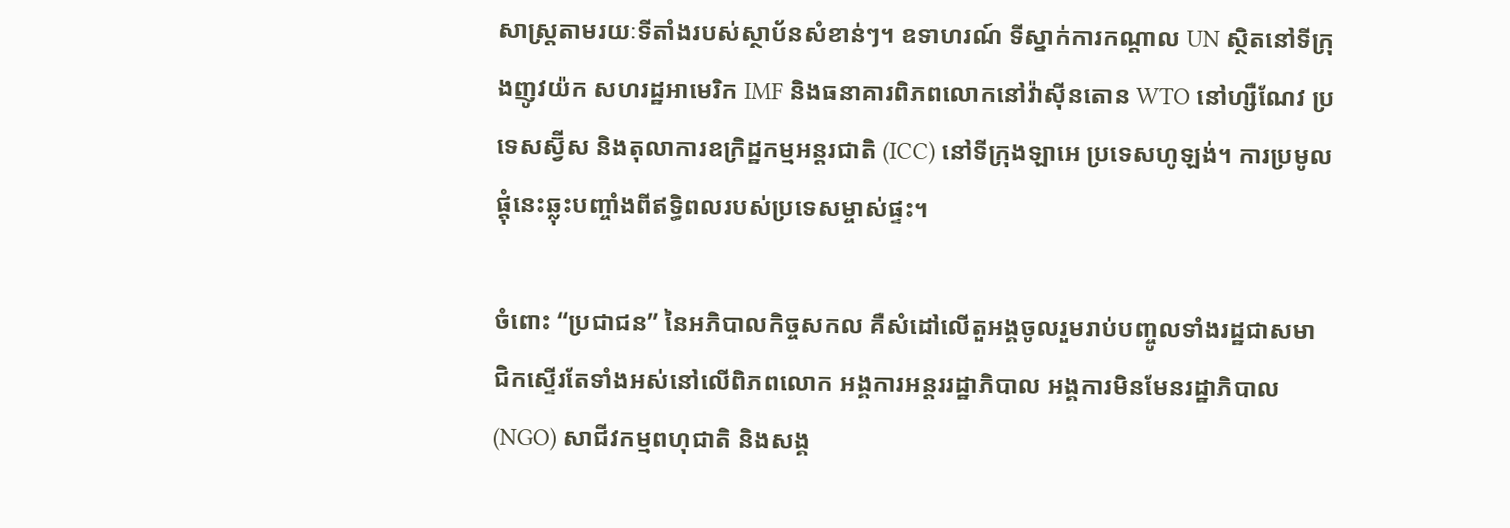សាស្ត្រតាមរយៈទីតាំងរបស់ស្ថាប័នសំខាន់ៗ។ ឧទាហរណ៍ ទីស្នាក់ការកណ្តាល UN ស្ថិតនៅទីក្រុងញូវយ៉ក សហរដ្ឋអាមេរិក IMF និងធនាគារពិភពលោកនៅវ៉ាស៊ីនតោន WTO នៅហ្សឺណែវ ប្រទេសស្វ៊ីស និងតុលាការឧក្រិដ្ឋកម្មអន្តរជាតិ (ICC) នៅទីក្រុងឡាអេ ប្រទេសហូឡង់។ ការប្រមូលផ្តុំនេះឆ្លុះបញ្ចាំងពីឥទ្ធិពលរបស់ប្រទេសម្ចាស់ផ្ទះ។

ចំពោះ “ប្រជាជន” នៃអភិបាលកិច្ចសកល គឺសំដៅលើតួអង្គចូលរួមរាប់បញ្ចូលទាំងរដ្ឋជាសមាជិកស្ទើរតែទាំងអស់នៅលើពិភពលោក អង្គការអន្តររដ្ឋាភិបាល អង្គការមិនមែនរដ្ឋាភិបាល (NGO) សាជីវកម្មពហុជាតិ និងសង្គ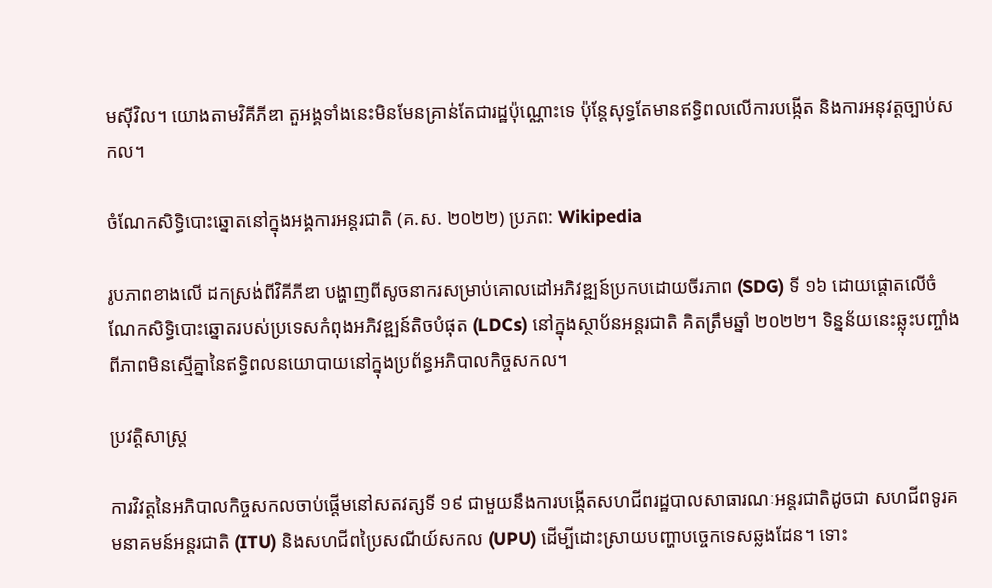មស៊ីវិល។ យោងតាមវិគីភីឌា តួអង្គទាំងនេះមិនមែនគ្រាន់តែជារដ្ឋប៉ុណ្ណោះទេ ប៉ុន្តែសុទ្ធតែមានឥទ្ធិពលលើការបង្កើត និងការអនុវត្តច្បាប់សកល។

ចំណែកសិទ្ធិបោះឆ្នោតនៅក្នុងអង្គការអន្តរជាតិ (គ.ស. ២០២២) ប្រភព: Wikipedia

រូបភាពខាងលើ ដកស្រង់ពីវិគីភីឌា បង្ហាញពីសូចនាករសម្រាប់គោលដៅអភិវឌ្ឍន៍ប្រកបដោយចីរភាព (SDG) ទី ១៦ ដោយផ្តោតលើចំណែកសិទ្ធិបោះឆ្នោតរបស់ប្រទេសកំពុងអភិវឌ្ឍន៍តិចបំផុត (LDCs) នៅក្នុងស្ថាប័នអន្តរជាតិ គិតត្រឹមឆ្នាំ ២០២២។ ទិន្នន័យនេះឆ្លុះបញ្ចាំងពីភាពមិនស្មើគ្នានៃឥទ្ធិពលនយោបាយនៅក្នុងប្រព័ន្ធអភិបាលកិច្ចសកល។

ប្រវត្តិសាស្ត្រ

ការវិវត្តនៃអភិបាលកិច្ចសកលចាប់ផ្តើមនៅសតវត្សទី ១៩ ជាមួយនឹងការបង្កើតសហជីពរដ្ឋបាលសាធារណៈអន្តរជាតិដូចជា សហជីពទូរគមនាគមន៍អន្តរជាតិ (ITU) និងសហជីពប្រៃសណីយ៍សកល (UPU) ដើម្បីដោះស្រាយបញ្ហាបច្ចេកទេសឆ្លងដែន។ ទោះ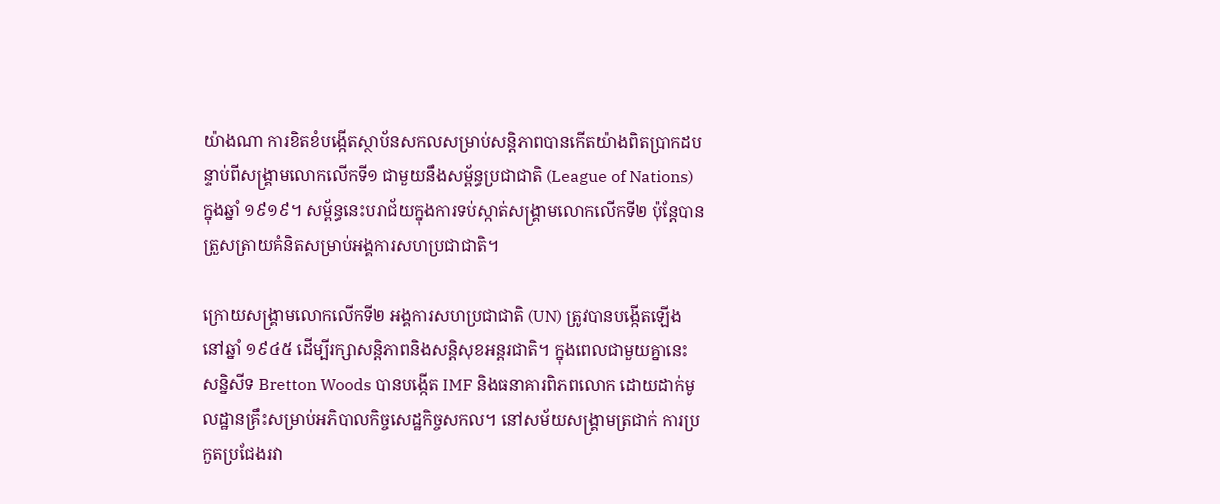យ៉ាងណា ការខិតខំបង្កើតស្ថាប័នសកលសម្រាប់សន្តិភាពបានកើតយ៉ាងពិតប្រាកដបន្ទាប់ពីសង្គ្រាមលោកលើកទី១ ជាមួយនឹងសម្ព័ន្ធប្រជាជាតិ (League of Nations) ក្នុងឆ្នាំ ១៩១៩។ សម្ព័ន្ធនេះបរាជ័យក្នុងការទប់ស្កាត់សង្គ្រាមលោកលើកទី២ ប៉ុន្តែបានត្រួសត្រាយគំនិតសម្រាប់អង្គការសហប្រជាជាតិ។

ក្រោយសង្គ្រាមលោកលើកទី២ អង្គការសហប្រជាជាតិ (UN) ត្រូវបានបង្កើតឡើងនៅឆ្នាំ ១៩៤៥ ដើម្បីរក្សាសន្តិភាពនិងសន្តិសុខអន្តរជាតិ។ ក្នុងពេលជាមួយគ្នានេះ សន្និសីទ Bretton Woods បានបង្កើត IMF និងធនាគារពិភពលោក ដោយដាក់មូលដ្ឋានគ្រឹះសម្រាប់អភិបាលកិច្ចសេដ្ឋកិច្ចសកល។ នៅសម័យសង្គ្រាមត្រជាក់ ការប្រកួតប្រជែងរវា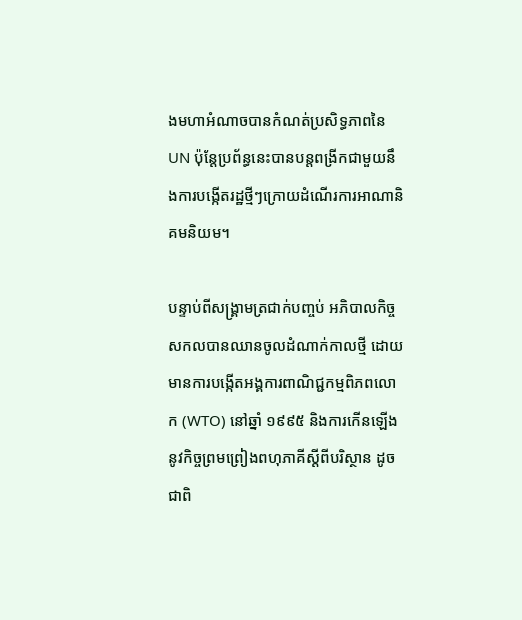ងមហាអំណាចបានកំណត់ប្រសិទ្ធភាពនៃ UN ប៉ុន្តែប្រព័ន្ធនេះបានបន្តពង្រីកជាមួយនឹងការបង្កើតរដ្ឋថ្មីៗក្រោយដំណើរការអាណានិគមនិយម។

បន្ទាប់ពីសង្គ្រាមត្រជាក់បញ្ចប់ អភិបាលកិច្ចសកលបានឈានចូលដំណាក់កាលថ្មី ដោយមានការបង្កើតអង្គការពាណិជ្ជកម្មពិភពលោក (WTO) នៅឆ្នាំ ១៩៩៥ និងការកើនឡើងនូវកិច្ចព្រមព្រៀងពហុភាគីស្តីពីបរិស្ថាន ដូចជាពិ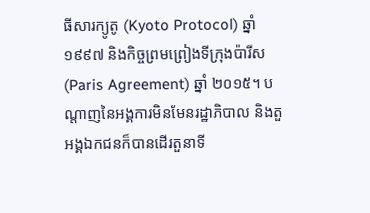ធីសារក្យូតូ (Kyoto Protocol) ឆ្នាំ ១៩៩៧ និងកិច្ចព្រមព្រៀងទីក្រុងប៉ារីស (Paris Agreement) ឆ្នាំ ២០១៥។ បណ្តាញនៃអង្គការមិនមែនរដ្ឋាភិបាល និងតួអង្គឯកជនក៏បានដើរតួនាទី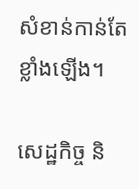សំខាន់កាន់តែខ្លាំងឡើង។

សេដ្ឋកិច្ច និ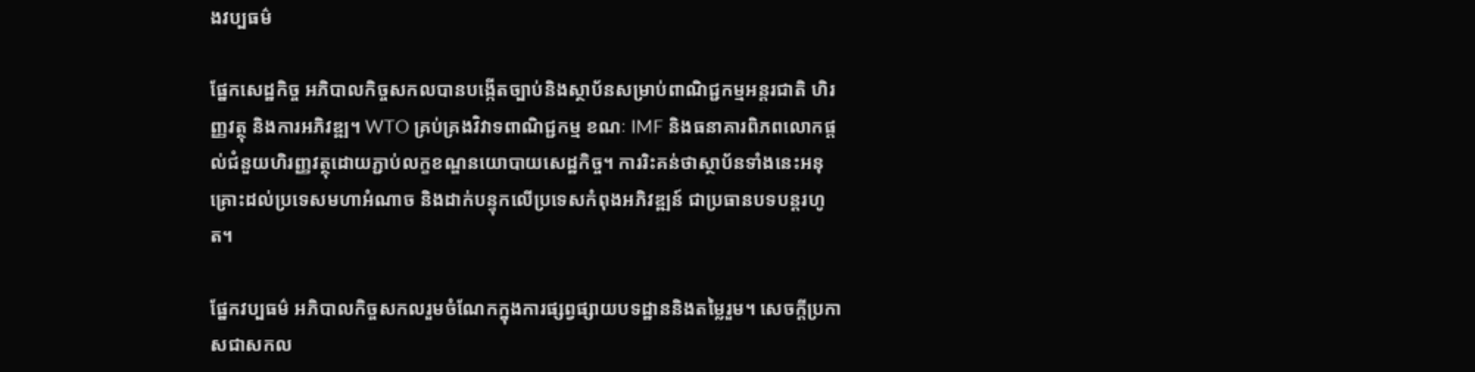ងវប្បធម៌

ផ្នែកសេដ្ឋកិច្ច អភិបាលកិច្ចសកលបានបង្កើតច្បាប់និងស្ថាប័នសម្រាប់ពាណិជ្ជកម្មអន្តរជាតិ ហិរញ្ញវត្ថុ និងការអភិវឌ្ឍ។ WTO គ្រប់គ្រងវិវាទពាណិជ្ជកម្ម ខណៈ IMF និងធនាគារពិភពលោកផ្តល់ជំនួយហិរញ្ញវត្ថុដោយភ្ជាប់លក្ខខណ្ឌនយោបាយសេដ្ឋកិច្ច។ ការរិះគន់ថាស្ថាប័នទាំងនេះអនុគ្រោះដល់ប្រទេសមហាអំណាច និងដាក់បន្ទុកលើប្រទេសកំពុងអភិវឌ្ឍន៍ ជាប្រធានបទបន្តរហូត។

ផ្នែកវប្បធម៌ អភិបាលកិច្ចសកលរួមចំណែកក្នុងការផ្សព្វផ្សាយបទដ្ឋាននិងតម្លៃរួម។ សេចក្តីប្រកាសជាសកល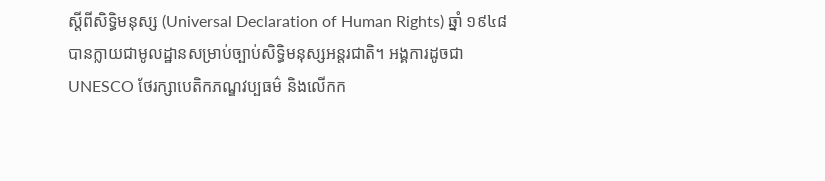ស្តីពីសិទ្ធិមនុស្ស (Universal Declaration of Human Rights) ឆ្នាំ ១៩៤៨ បានក្លាយជាមូលដ្ឋានសម្រាប់ច្បាប់សិទ្ធិមនុស្សអន្តរជាតិ។ អង្គការដូចជា UNESCO ថែរក្សាបេតិកភណ្ឌវប្បធម៌ និងលើកក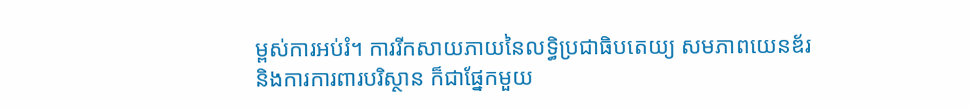ម្ពស់ការអប់រំ។ ការរីកសាយភាយនៃលទ្ធិប្រជាធិបតេយ្យ សមភាពយេនឌ័រ និងការការពារបរិស្ថាន ក៏ជាផ្នែកមួយ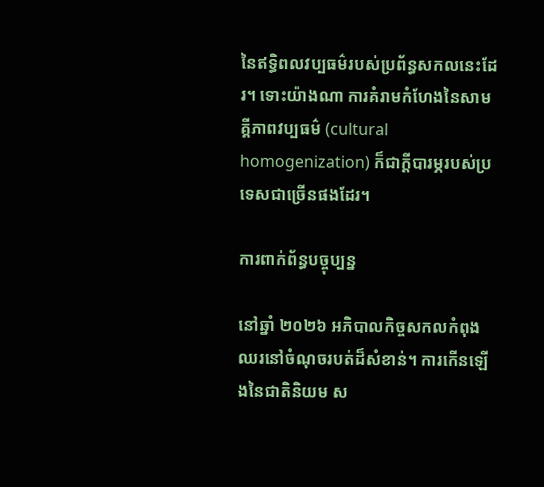នៃឥទ្ធិពលវប្បធម៌របស់ប្រព័ន្ធសកលនេះដែរ។ ទោះយ៉ាងណា ការគំរាមកំហែងនៃសាមគ្គីភាពវប្បធម៌ (cultural homogenization) ក៏ជាក្តីបារម្ភរបស់ប្រទេសជាច្រើនផងដែរ។

ការពាក់ព័ន្ធបច្ចុប្បន្ន

នៅឆ្នាំ ២០២៦ អភិបាលកិច្ចសកលកំពុងឈរនៅចំណុចរបត់ដ៏សំខាន់។ ការកើនឡើងនៃជាតិនិយម ស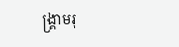ង្គ្រាមរុ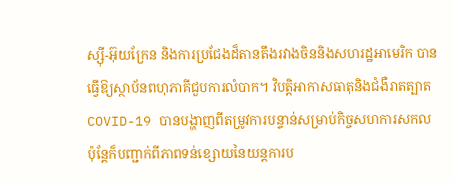ស្ស៊ី-អ៊ុយក្រែន និងការប្រជែងដ៏តានតឹងរវាងចិននិងសហរដ្ឋអាមេរិក បានធ្វើឱ្យស្ថាប័នពហុភាគីជួបការលំបាក។ វិបត្តិអាកាសធាតុនិងជំងឺរាតត្បាត COVID-19 បានបង្ហាញពីតម្រូវការបន្ទាន់សម្រាប់កិច្ចសហការសកល ប៉ុន្តែក៏បញ្ជាក់ពីភាពទន់ខ្សោយនៃយន្តការប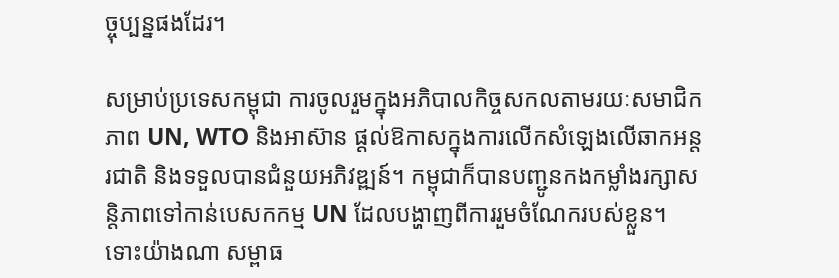ច្ចុប្បន្នផងដែរ។

សម្រាប់ប្រទេសកម្ពុជា ការចូលរួមក្នុងអភិបាលកិច្ចសកលតាមរយៈសមាជិកភាព UN, WTO និងអាស៊ាន ផ្តល់ឱកាសក្នុងការលើកសំឡេងលើឆាកអន្តរជាតិ និងទទួលបានជំនួយអភិវឌ្ឍន៍។ កម្ពុជាក៏បានបញ្ជូនកងកម្លាំងរក្សាសន្តិភាពទៅកាន់បេសកកម្ម UN ដែលបង្ហាញពីការរួមចំណែករបស់ខ្លួន។ ទោះយ៉ាងណា សម្ពាធ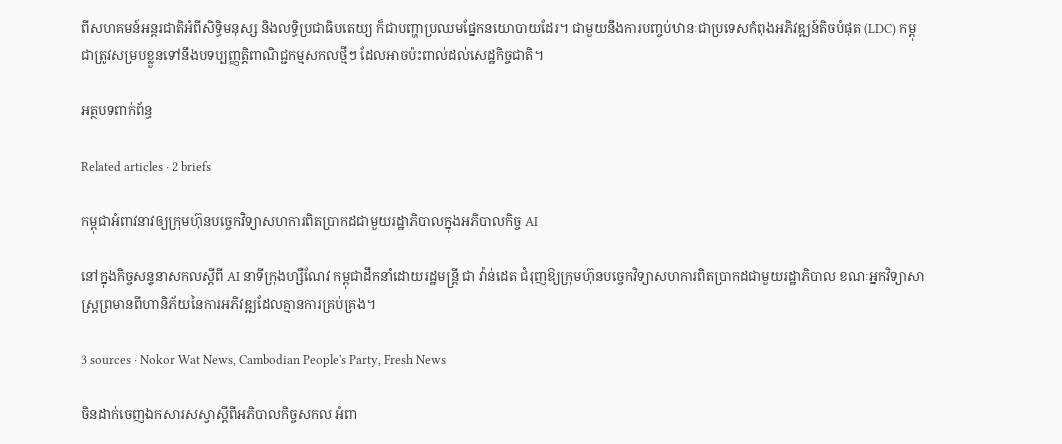ពីសហគមន៍អន្តរជាតិអំពីសិទ្ធិមនុស្ស និងលទ្ធិប្រជាធិបតេយ្យ ក៏ជាបញ្ហាប្រឈមផ្នែកនយោបាយដែរ។ ជាមួយនឹងការបញ្ចប់ឋានៈជាប្រទេសកំពុងអភិវឌ្ឍន៍តិចបំផុត (LDC) កម្ពុជាត្រូវសម្របខ្លួនទៅនឹងបទប្បញ្ញត្តិពាណិជ្ជកម្មសកលថ្មីៗ ដែលអាចប៉ះពាល់ដល់សេដ្ឋកិច្ចជាតិ។

អត្ថបទពាក់ព័ន្ធ

Related articles · 2 briefs

កម្ពុជាអំពាវនាវឲ្យក្រុមហ៊ុនបច្ចេកវិទ្យាសហការពិតប្រាកដជាមួយរដ្ឋាភិបាលក្នុងអភិបាលកិច្ច AI

នៅក្នុងកិច្ចសន្ទនាសកលស្តីពី AI នាទីក្រុងហ្សឺណែវ កម្ពុជាដឹកនាំដោយរដ្ឋមន្ត្រី ជា វ៉ាន់ដេត ជំរុញឱ្យក្រុមហ៊ុនបច្ចេកវិទ្យាសហការពិតប្រាកដជាមួយរដ្ឋាភិបាល ខណៈអ្នកវិទ្យាសាស្ត្រព្រមានពីហានិភ័យនៃការអភិវឌ្ឍដែលគ្មានការគ្រប់គ្រង។

3 sources · Nokor Wat News, Cambodian People's Party, Fresh News

ចិនដាក់ចេញឯកសារសស្វាស្តីពីអភិបាលកិច្ចសកល អំពា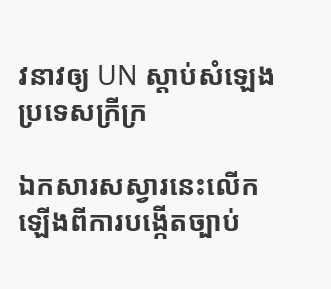វនាវឲ្យ UN ស្តាប់សំឡេងប្រទេសក្រីក្រ

ឯកសារសស្វារនេះលើកឡើងពីការបង្កើតច្បាប់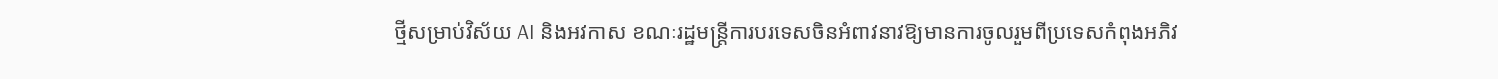ថ្មីសម្រាប់វិស័យ AI និងអវកាស ខណៈរដ្ឋមន្ត្រីការបរទេសចិនអំពាវនាវឱ្យមានការចូលរួមពីប្រទេសកំពុងអភិវ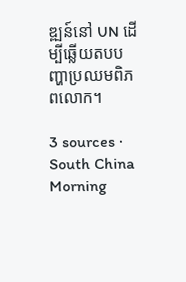ឌ្ឍន៍នៅ UN ដើម្បីឆ្លើយតបបញ្ហាប្រឈមពិភពលោក។

3 sources · South China Morning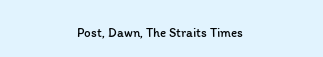Post, Dawn, The Straits Times